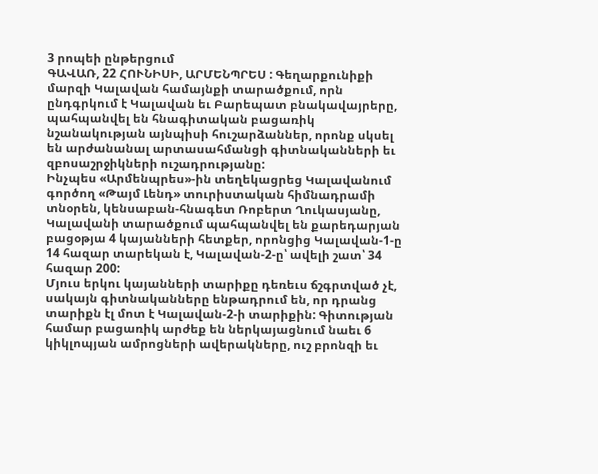3 րոպեի ընթերցում
ԳԱՎԱՌ, 22 ՀՈՒՆԻՍԻ, ԱՐՄԵՆՊՐԵՍ : Գեղարքունիքի մարզի Կալավան համայնքի տարածքում, որն ընդգրկում է Կալավան եւ Բարեպատ բնակավայրերը, պահպանվել են հնագիտական բացառիկ նշանակության այնպիսի հուշարձաններ, որոնք սկսել են արժանանալ արտասահմանցի գիտնականների եւ զբոսաշրջիկների ուշադրությանը:
Ինչպես «Արմենպրես»-ին տեղեկացրեց Կալավանում գործող «Թայմ Լենդ» տուրիստական հիմնադրամի տնօրեն, կենսաբան-հնագետ Ռոբերտ Ղուկասյանը, Կալավանի տարածքում պահպանվել են քարեդարյան բացօթյա 4 կայանների հետքեր, որոնցից Կալավան-1-ը 14 հազար տարեկան է, Կալավան-2-ը՝ ավելի շատ՝ 34 հազար 200:
Մյուս երկու կայանների տարիքը դեռեւս ճշգրտված չէ, սակայն գիտնականները ենթադրում են, որ դրանց տարիքն էլ մոտ է Կալավան-2-ի տարիքին: Գիտության համար բացառիկ արժեք են ներկայացնում նաեւ 6 կիկլոպյան ամրոցների ավերակները, ուշ բրոնզի եւ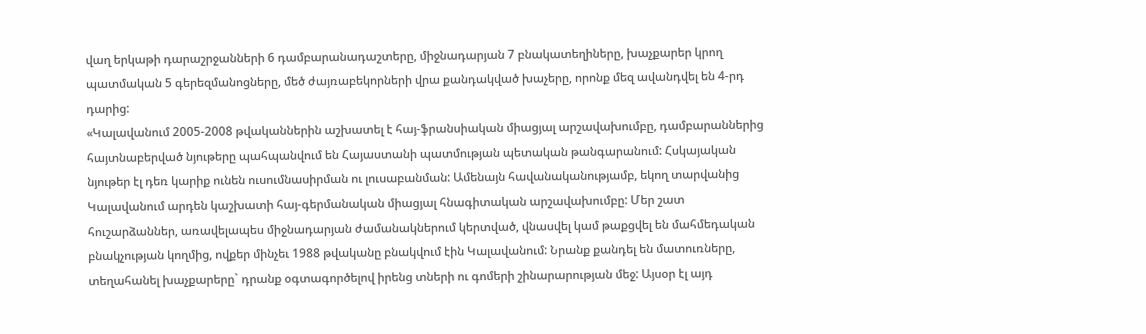վաղ երկաթի դարաշրջանների 6 դամբարանադաշտերը, միջնադարյան 7 բնակատեղիները, խաչքարեր կրող պատմական 5 գերեզմանոցները, մեծ ժայռաբեկորների վրա քանդակված խաչերը, որոնք մեզ ավանդվել են 4-րդ դարից:
«Կալավանում 2005-2008 թվականներին աշխատել է հայ-ֆրանսիական միացյալ արշավախումբը, դամբարաններից հայտնաբերված նյութերը պահպանվում են Հայաստանի պատմության պետական թանգարանում: Հսկայական նյութեր էլ դեռ կարիք ունեն ուսումնասիրման ու լուսաբանման: Ամենայն հավանականությամբ, եկող տարվանից Կալավանում արդեն կաշխատի հայ-գերմանական միացյալ հնագիտական արշավախումբը: Մեր շատ հուշարձաններ, առավելապես միջնադարյան ժամանակներում կերտված, վնասվել կամ թաքցվել են մահմեդական բնակչության կողմից, ովքեր մինչեւ 1988 թվականը բնակվում էին Կալավանում: Նրանք քանդել են մատուռները, տեղահանել խաչքարերը` դրանք օգտագործելով իրենց տների ու գոմերի շինարարության մեջ: Այսօր էլ այդ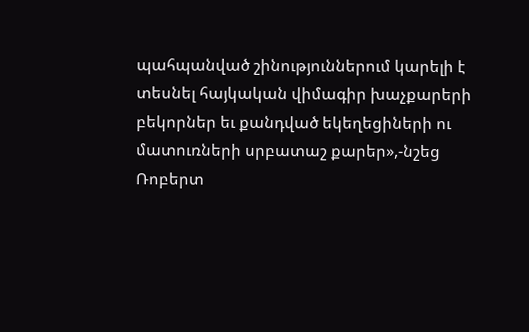պահպանված շինություններում կարելի է տեսնել հայկական վիմագիր խաչքարերի բեկորներ եւ քանդված եկեղեցիների ու մատուռների սրբատաշ քարեր»,-նշեց Ռոբերտ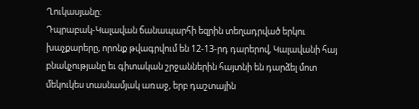Ղուկասյանը:
Դպրաբակ-Կալավան ճանապարհի եզրին տեղադրված երկու խաչքարերը, որոնք թվագրվում են 12-13-րդ դարերով, Կալավանի հայ բնակչությանը եւ գիտական շրջաններին հայտնի են դարձել մոտ մեկուկես տասնամյակ առաջ, երբ դաշտային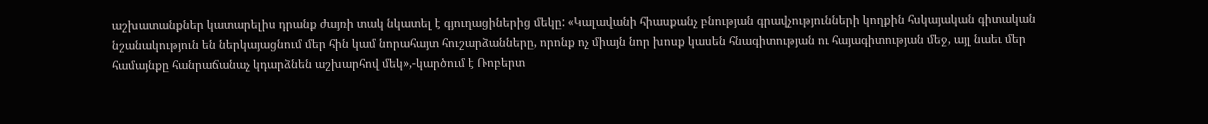աշխատանքներ կատարելիս դրանք ժայռի տակ նկատել է գյուղացիներից մեկը: «Կալավանի հիասքանչ բնության գրավչությունների կողքին հսկայական գիտական նշանակություն են ներկայացնում մեր հին կամ նորահայտ հուշարձանները, որոնք ոչ միայն նոր խոսք կասեն հնագիտության ու հայագիտության մեջ, այլ նաեւ մեր համայնքը հանրաճանաչ կդարձնեն աշխարհով մեկ»,-կարծում է Ռոբերտ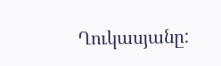Ղուկասյանը: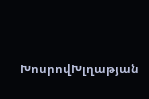ԽոսրովԽլղաթյան